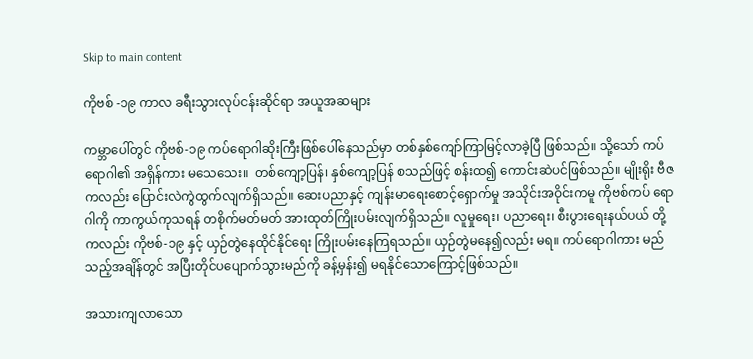Skip to main content

ကိုဗစ် -၁၉ ကာလ ခရီးသွားလုပ်ငန်းဆိုင်ရာ အယူအဆများ

ကမ္ဘာပေါ်တွင် ကိုဗစ်-၁၉ ကပ်ရောဂါဆိုးကြီးဖြစ်ပေါ်နေသည်မှာ တစ်နှစ်ကျော်ကြာမြင့်လာခဲ့ပြီ ဖြစ်သည်။ သို့သော် ကပ်ရောဂါ၏ အရှိန်ကား မသေသေး။  တစ်ကျော့ပြန်၊ နှစ်ကျော့ပြန် စသည်ဖြင့် စန်းထ၍ ကောင်းဆဲပင်ဖြစ်သည်။ မျိုးရိုး ဗီဇကလည်း ပြောင်းလဲကွဲထွက်လျက်ရှိသည်။ ဆေးပညာနှင့် ကျန်းမာရေးစောင့်ရှောက်မှု အသိုင်းအဝိုင်းကမူ ကိုဗစ်ကပ် ရောဂါကို ကာကွယ်ကုသရန် တစိုက်မတ်မတ် အားထုတ်ကြိုးပမ်းလျက်ရှိသည်။ လူမှုရေး၊ ပညာရေး၊ စီးပွားရေးနယ်ပယ် တို့ကလည်း ကိုဗစ်-၁၉ နှင့် ယှဉ်တွဲနေထိုင်နိုင်ရေး ကြိုးပမ်းနေကြရသည်။ ယှဉ်တွဲမနေ၍လည်း မရ။ ကပ်ရောဂါကား မည်သည့်အချိန်တွင် အပြီးတိုင်ပပျောက်သွားမည်ကို ခန့်မှန်း၍ မရနိုင်သောကြောင့်ဖြစ်သည်။

အသားကျလာသော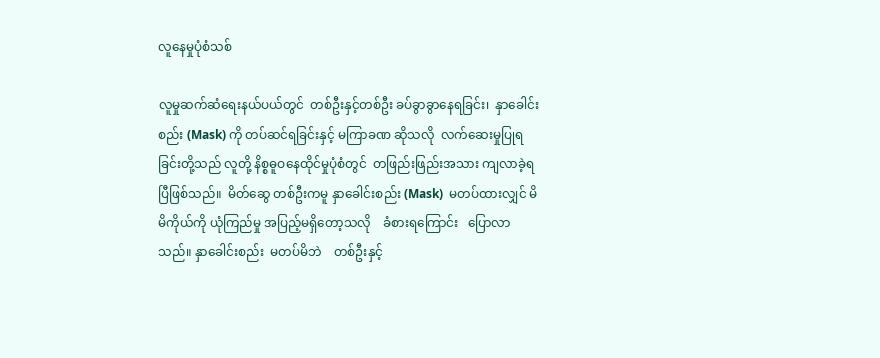လူနေမှုပုံစံသစ်

လူမှုဆက်ဆံရေးနယ်ပယ်တွင်  တစ်ဦးနှင့်တစ်ဦး ခပ်ခွာခွာနေရခြင်း၊  နှာခေါင်းစည်း (Mask) ကို တပ်ဆင်ရခြင်းနှင့် မကြာခဏ ဆိုသလို  လက်ဆေးမှုပြုရခြင်းတို့သည် လူတို့ နိစ္စဓူဝနေထိုင်မှုပုံစံတွင်  တဖြည်းဖြည်းအသား ကျလာခဲ့ရပြီဖြစ်သည်။  မိတ်ဆွေ တစ်ဦးကမူ နှာခေါင်းစည်း (Mask)  မတပ်ထားလျှင် မိမိကိုယ်ကို ယုံကြည်မှု အပြည့်မရှိတော့သလို    ခံစားရကြောင်း   ပြောလာ သည်။ နှာခေါင်းစည်း  မတပ်မိဘဲ    တစ်ဦးနှင့်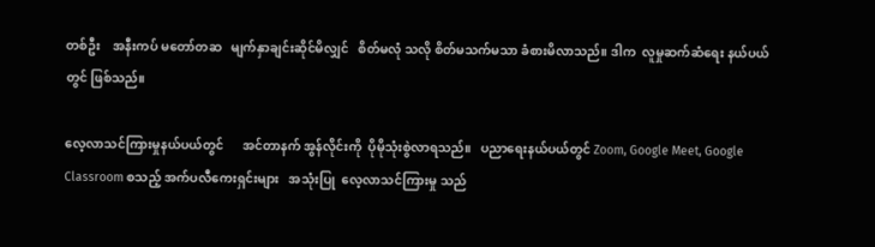တစ်ဦး    အနီးကပ် မတော်တဆ   မျက်နှာချင်းဆိုင်မိလျှင်   စိတ်မလုံ သလို စိတ်မသက်မသာ ခံစားမိလာသည်။ ဒါက  လူမှုဆက်ဆံရေး နယ်ပယ်တွင် ဖြစ်သည်။

လေ့လာသင်ကြားမှုနယ်ပယ်တွင်      အင်တာနက် အွန်လိုင်းကို  ပိုမိုသုံးစွဲလာရသည်။   ပညာရေးနယ်ပယ်တွင် Zoom, Google Meet, Google Classroom စသည့် အက်ပလီကေးရှင်းများ   အသုံးပြု  လေ့လာသင်ကြားမှု သည်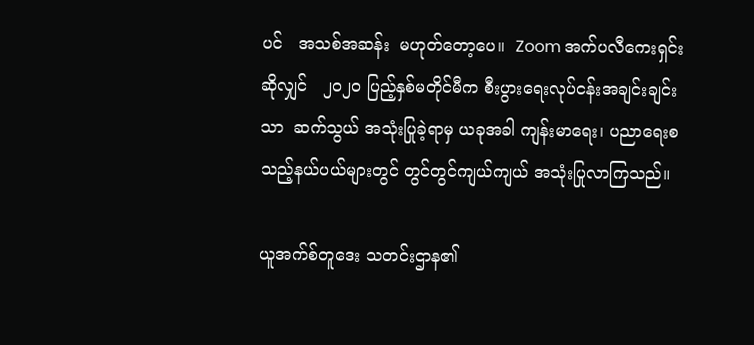ပင်   အသစ်အဆန်း  မဟုတ်တော့ပေ။  Zoom အက်ပလီကေးရှင်းဆိုလျှင်   ၂၀၂၀ ပြည့်နှစ်မတိုင်မီက စီးပွားရေးလုပ်ငန်းအချင်းချင်းသာ  ဆက်သွယ် အသုံးပြုခဲ့ရာမှ ယခုအခါ ကျန်းမာရေး၊ ပညာရေးစသည့်နယ်ပယ်များတွင် တွင်တွင်ကျယ်ကျယ် အသုံးပြုလာကြသည်။

ယူအက်စ်တူဒေး သတင်းဌာန၏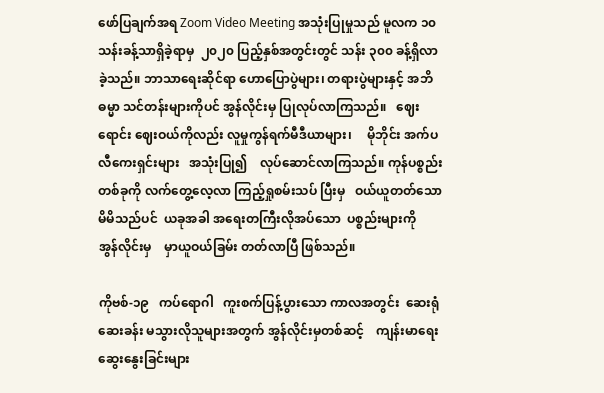ဖော်ပြချက်အရ Zoom Video Meeting အသုံးပြုမှုသည် မူလက ၁၀ သန်းခန့်သာရှိခဲ့ရာမှ  ၂၀၂၀ ပြည့်နှစ်အတွင်းတွင် သန်း ၃၀၀ ခန့်ရှိလာခဲ့သည်။ ဘာသာရေးဆိုင်ရာ ဟောပြောပွဲများ၊ တရားပွဲများနှင့် အဘိဓမ္မာ သင်တန်းများကိုပင် အွန်လိုင်းမှ ပြုလုပ်လာကြသည်။   ဈေးရောင်း ဈေးဝယ်ကိုလည်း လူမှုကွန်ရက်မီဒီယာများ၊     မိုဘိုင်း အက်ပလီကေးရှင်းများ   အသုံးပြု၍    လုပ်ဆောင်လာကြသည်။ ကုန်ပစ္စည်း တစ်ခုကို လက်တွေ့လေ့လာ ကြည့်ရှုစမ်းသပ် ပြီးမှ   ဝယ်ယူတတ်သော   မိမိသည်ပင်  ယခုအခါ အရေးတကြီးလိုအပ်သော  ပစ္စည်းများကို   အွန်လိုင်းမှ    မှာယူဝယ်ခြမ်း တတ်လာပြီ ဖြစ်သည်။

ကိုဗစ်-၁၉   ကပ်ရောဂါ   ကူးစက်ပြန့်ပွားသော ကာလအတွင်း  ဆေးရုံဆေးခန်း မသွားလိုသူများအတွက် အွန်လိုင်းမှတစ်ဆင့်    ကျန်းမာရေးဆွေးနွေးခြင်းများ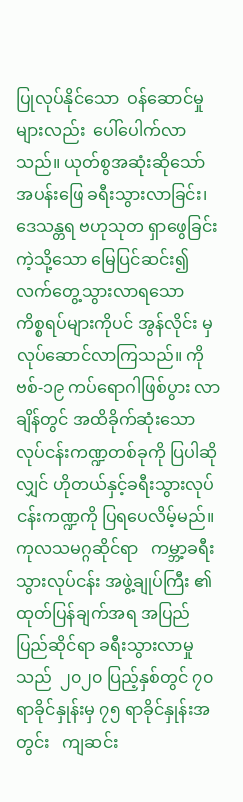ပြုလုပ်နိုင်သော  ဝန်ဆောင်မှုများလည်း  ပေါ်ပေါက်လာသည်။ ယုတ်စွအဆုံးဆိုသော် အပန်းဖြေ ခရီးသွားလာခြင်း၊ ဒေသန္တရ ဗဟုသုတ ရှာဖွေခြင်းကဲ့သို့သော မြေပြင်ဆင်း၍ လက်တွေ့သွားလာရသော   ကိစ္စရပ်များကိုပင် အွန်လိုင်း မှလုပ်ဆောင်လာကြသည်။ ကိုဗစ်-၁၉ ကပ်ရောဂါဖြစ်ပွား လာချိန်တွင် အထိခိုက်ဆုံးသော လုပ်ငန်းကဏ္ဍတစ်ခုကို ပြပါဆိုလျှင် ဟိုတယ်နှင့်ခရီးသွားလုပ်ငန်းကဏ္ဍကို ပြရပေလိမ့်မည်။   ကုလသမဂ္ဂဆိုင်ရာ   ကမ္ဘာ့ခရီးသွားလုပ်ငန်း အဖွဲ့ချုပ်ကြီး ၏  ထုတ်ပြန်ချက်အရ အပြည်ပြည်ဆိုင်ရာ ခရီးသွားလာမှုသည်  ၂၀၂၀ ပြည့်နှစ်တွင် ၇၀ ရာခိုင်နှုန်းမှ ၇၅ ရာခိုင်နှုန်းအတွင်း   ကျဆင်း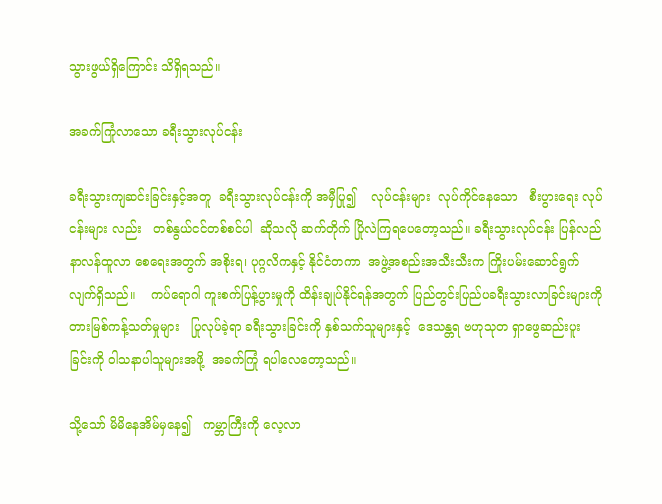သွားဖွယ်ရှိကြောင်း သိရှိရသည်။

အခက်ကြုံလာသော ခရီးသွားလုပ်ငန်း

ခရီးသွားကျဆင်းခြင်းနှင့်အတူ  ခရီးသွားလုပ်ငန်းကို အမှီပြု၍    လုပ်ငန်းများ  လုပ်ကိုင်နေသော   စီးပွားရေး လုပ်ငန်းများ လည်း   တစ်နွယ်ငင်တစ်စင်ပါ  ဆိုသလို ဆက်တိုက် ပြိုလဲကြရပေတော့သည်။ ခရီးသွားလုပ်ငန်း ပြန်လည်နာလန်ထူလာ စေရေးအတွက် အစိုးရ၊ ပုဂ္ဂလိကနှင့် နိုင်ငံတကာ  အဖွဲ့အစည်းအသီးသီးက ကြိုးပမ်းဆောင်ရွက်လျက်ရှိသည်။    ကပ်ရောဂါ ကူးစက်ပြန့်ပွားမှုကို ထိန်းချုပ်နိုင်ရန်အတွက် ပြည်တွင်းပြည်ပခရီးသွားလာခြင်းများကို   တားမြစ်ကန့်သတ်မှုများ   ပြုလုပ်ခဲ့ရာ ခရီးသွားခြင်းကို နှစ်သက်သူများနှင့်  ဒေသန္တရ ဗဟုသုတ ရှာဖွေဆည်းပူးခြင်းကို ဝါသနာပါသူများအဖို့  အခက်ကြုံ ရပါလေတော့သည်။

သို့သော် မိမိနေအိမ်မှနေ၍   ကမ္ဘာကြီးကို လေ့လာ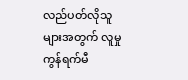လည်ပတ်လိုသူများအတွက် လူမှုကွန်ရက်မီ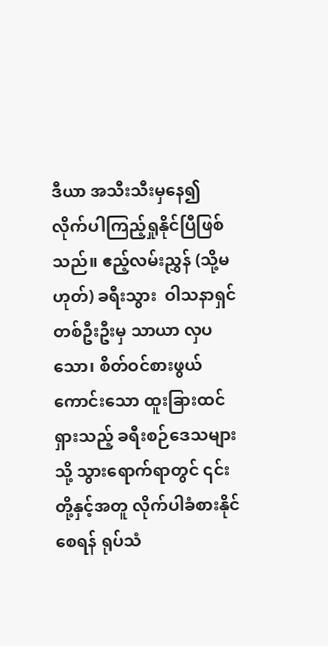ဒီယာ အသီးသီးမှနေ၍ လိုက်ပါကြည့်ရှုနိုင်ပြီဖြစ်သည်။ ဧည့်လမ်းညွှန် (သို့မဟုတ်) ခရီးသွား  ဝါသနာရှင်တစ်ဦးဦးမှ သာယာ လှပသော၊ စိတ်ဝင်စားဖွယ် ကောင်းသော ထူးခြားထင်ရှားသည့် ခရီးစဉ်ဒေသများသို့ သွားရောက်ရာတွင် ၎င်းတို့နှင့်အတူ လိုက်ပါခံစားနိုင်စေရန် ရုပ်သံ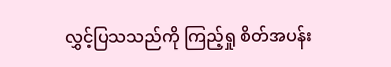လွှင့်ပြသသည်ကို ကြည့်ရှု စိတ်အပန်း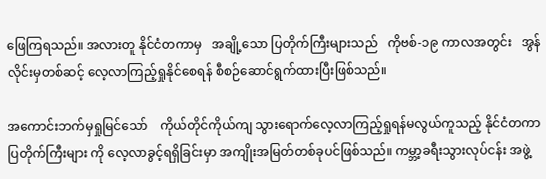ဖြေကြရသည်။ အလားတူ နိုင်ငံတကာမှ   အချို့သော ပြတိုက်ကြီးများသည်   ကိုဗစ်-၁၉ ကာလအတွင်း   အွန်လိုင်းမှတစ်ဆင့် လေ့လာကြည့်ရှုနိုင်စေရန် စီစဉ်ဆောင်ရွက်ထားပြီးဖြစ်သည်။

အကောင်းဘက်မှရှုမြင်သော်    ကိုယ်တိုင်ကိုယ်ကျ သွားရောက်လေ့လာကြည့်ရှုရန်မလွယ်ကူသည့် နိုင်ငံတကာပြတိုက်ကြီးများ ကို လေ့လာခွင့်ရရှိခြင်းမှာ အကျိုးအမြတ်တစ်ခုပင်ဖြစ်သည်။ ကမ္ဘာ့ခရီးသွားလုပ်ငန်း အဖွဲ့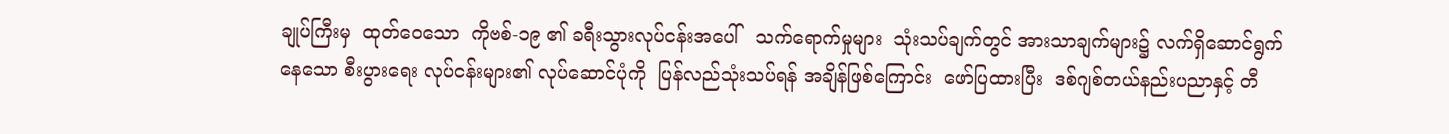ချုပ်ကြီးမှ  ထုတ်ဝေသော  ကိုဗစ်-၁၉ ၏ ခရီးသွားလုပ်ငန်းအပေါ်   သက်ရောက်မှုများ  သုံးသပ်ချက်တွင် အားသာချက်များ၌ လက်ရှိဆောင်ရွက်နေသော စီးပွားရေး လုပ်ငန်းများ၏ လုပ်ဆောင်ပုံကို  ပြန်လည်သုံးသပ်ရန် အချိန်ဖြစ်ကြောင်း  ဖော်ပြထားပြီး  ဒစ်ဂျစ်တယ်နည်းပညာနှင့် တီ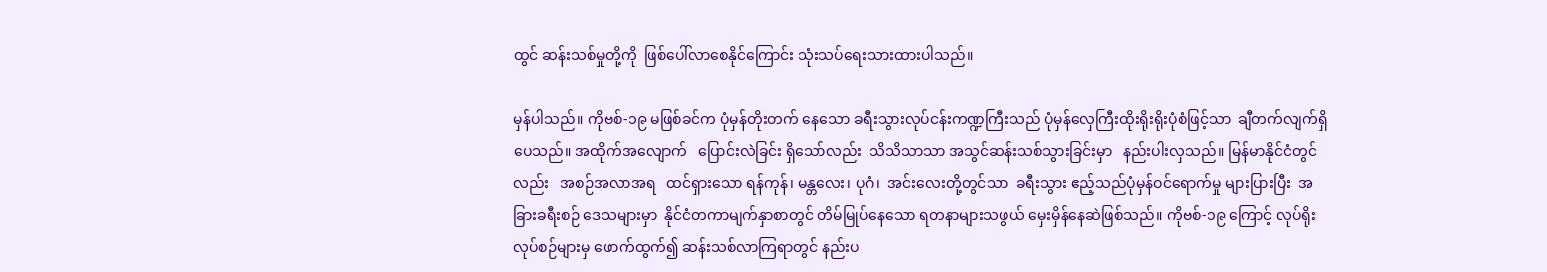ထွင် ဆန်းသစ်မှုတို့ကို  ဖြစ်ပေါ်လာစေနိုင်ကြောင်း သုံးသပ်ရေးသားထားပါသည်။

မှန်ပါသည်။ ကိုဗစ်-၁၉ မဖြစ်ခင်က ပုံမှန်တိုးတက် နေသော ခရီးသွားလုပ်ငန်းကဏ္ဍကြီးသည် ပုံမှန်လှေကြီးထိုးရိုးရိုးပုံစံဖြင့်သာ  ချီတက်လျက်ရှိပေသည်။ အထိုက်အလျောက်   ပြောင်းလဲခြင်း ရှိသော်လည်း  သိသိသာသာ အသွင်ဆန်းသစ်သွားခြင်းမှာ   နည်းပါးလှသည်။ မြန်မာနိုင်ငံတွင်လည်း   အစဉ်အလာအရ   ထင်ရှားသော ရန်ကုန်၊ မန္တလေး၊ ပုဂံ၊  အင်းလေးတို့တွင်သာ  ခရီးသွား ဧည့်သည်ပုံမှန်ဝင်ရောက်မှု များပြားပြီး  အခြားခရီးစဉ် ဒေသများမှာ  နိုင်ငံတကာမျက်နှာစာတွင် တိမ်မြုပ်နေသော ရတနာများသဖွယ် မှေးမှိန်နေဆဲဖြစ်သည်။ ကိုဗစ်-၁၉ ကြောင့် လုပ်ရိုးလုပ်စဉ်များမှ ဖောက်ထွက်၍ ဆန်းသစ်လာကြရာတွင် နည်းပ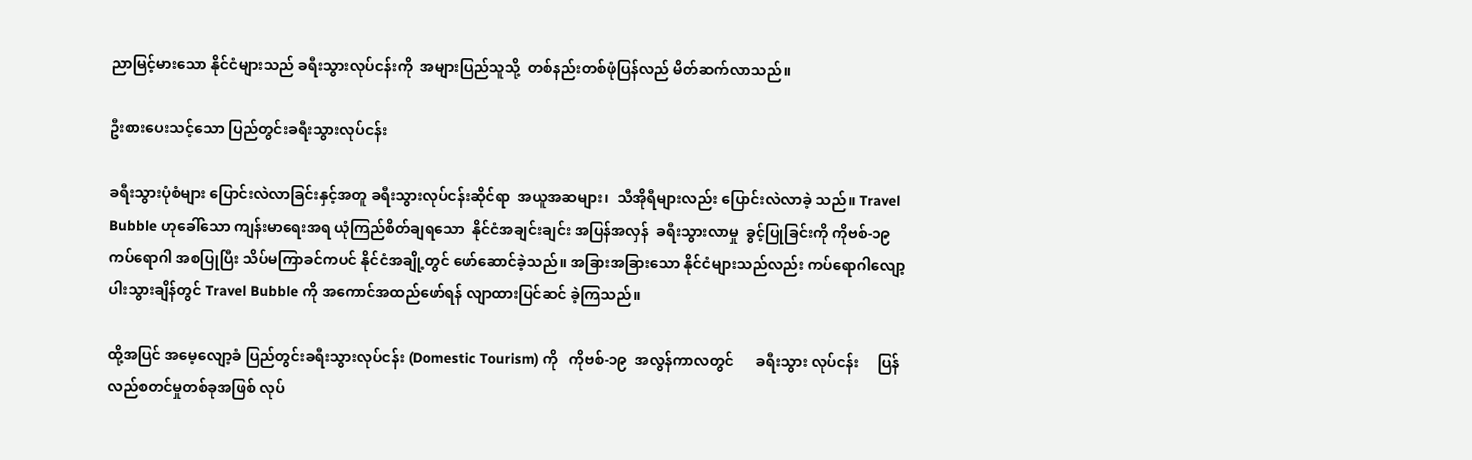ညာမြင့်မားသော နိုင်ငံများသည် ခရီးသွားလုပ်ငန်းကို  အများပြည်သူသို့  တစ်နည်းတစ်ဖုံပြန်လည် မိတ်ဆက်လာသည်။

ဦးစားပေးသင့်သော ပြည်တွင်းခရီးသွားလုပ်ငန်း

ခရီးသွားပုံစံများ ပြောင်းလဲလာခြင်းနှင့်အတူ ခရီးသွားလုပ်ငန်းဆိုင်ရာ  အယူအဆများ၊  သီအိုရီများလည်း ပြောင်းလဲလာခဲ့ သည်။ Travel Bubble ဟုခေါ်သော ကျန်းမာရေးအရ ယုံကြည်စိတ်ချရသော  နိုင်ငံအချင်းချင်း အပြန်အလှန်  ခရီးသွားလာမှု  ခွင့်ပြုခြင်းကို ကိုဗစ်-၁၉ ကပ်ရောဂါ အစပြုပြီး သိပ်မကြာခင်ကပင် နိုင်ငံအချို့တွင် ဖော်ဆောင်ခဲ့သည်။ အခြားအခြားသော နိုင်ငံများသည်လည်း ကပ်ရောဂါလျော့ပါးသွားချိန်တွင် Travel Bubble ကို အကောင်အထည်ဖော်ရန် လျာထားပြင်ဆင် ခဲ့ကြသည်။

ထို့အပြင် အမေ့လျော့ခံ ပြည်တွင်းခရီးသွားလုပ်ငန်း (Domestic Tourism) ကို   ကိုဗစ်-၁၉  အလွန်ကာလတွင်      ခရီးသွား လုပ်ငန်း     ပြန်လည်စတင်မှုတစ်ခုအဖြစ် လုပ်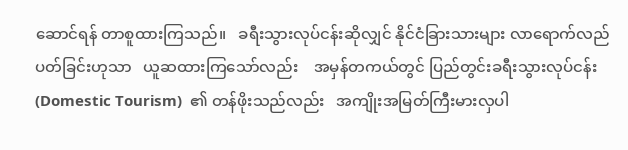ဆောင်ရန် တာစူထားကြသည်။   ခရီးသွားလုပ်ငန်းဆိုလျှင် နိုင်ငံခြားသားများ လာရောက်လည်ပတ်ခြင်းဟုသာ   ယူဆထားကြသော်လည်း    အမှန်တကယ်တွင် ပြည်တွင်းခရီးသွားလုပ်ငန်း   (Domestic Tourism)  ၏ တန်ဖိုးသည်လည်း   အကျိုးအမြတ်ကြီးမားလှပါ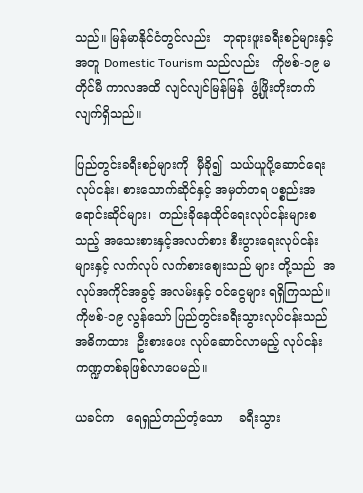သည်။ မြန်မာနိုင်ငံတွင်လည်း   ဘုရားဖူးခရီးစဉ်များနှင့်အတူ Domestic Tourism သည်လည်း   ကိုဗစ်-၁၉ မတိုင်မီ ကာလအထိ လျင်လျင်မြန်မြန်  ဖွံ့ဖြိုးတိုးတက်လျက်ရှိသည်။

ပြည်တွင်းခရီးစဉ်များကို  မှီခို၍  သယ်ယူပို့ဆောင်ရေး လုပ်ငန်း၊ စားသောက်ဆိုင်နှင့် အမှတ်တရ ပစ္စည်းအရောင်းဆိုင်များ၊  တည်းခိုနေထိုင်ရေးလုပ်ငန်းများစသည့် အသေးစားနှင့်အလတ်စား စီးပွားရေးလုပ်ငန်းများနှင့် လက်လုပ် လက်စားစျေးသည် များ တို့သည်  အလုပ်အကိုင်အခွင့် အလမ်းနှင့် ဝင်ငွေများ ရရှိကြသည်။ ကိုဗစ်-၁၉ လွန်သော် ပြည်တွင်းခရီးသွားလုပ်ငန်းသည် အဓိကထား  ဦးစားပေး လုပ်ဆောင်လာမည့် လုပ်ငန်းကဏ္ဍတစ်ခုဖြစ်လာပေမည်။

ယခင်က   ရေရှည်တည်တံ့သော    ခရီးသွား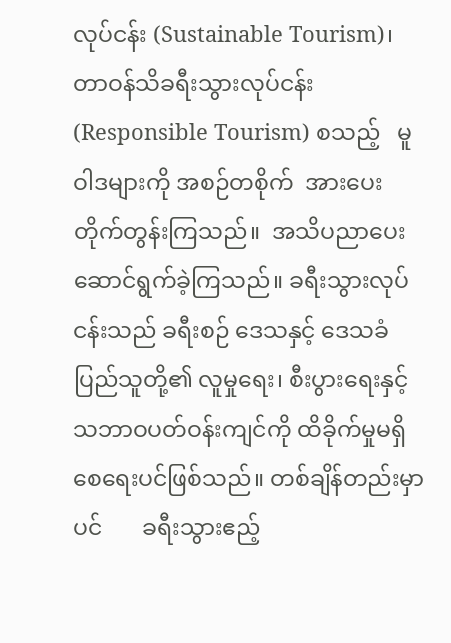လုပ်ငန်း (Sustainable Tourism)၊  တာဝန်သိခရီးသွားလုပ်ငန်း (Responsible Tourism) စသည့်   မူဝါဒများကို အစဉ်တစိုက်  အားပေးတိုက်တွန်းကြသည်။  အသိပညာပေးဆောင်ရွက်ခဲ့ကြသည်။ ခရီးသွားလုပ်ငန်းသည် ခရီးစဉ် ဒေသနှင့် ဒေသခံပြည်သူတို့၏ လူမှုရေး၊ စီးပွားရေးနှင့် သဘာဝပတ်ဝန်းကျင်ကို ထိခိုက်မှုမရှိစေရေးပင်ဖြစ်သည်။ တစ်ချိန်တည်းမှာပင်       ခရီးသွားဧည့်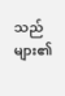သည်များ၏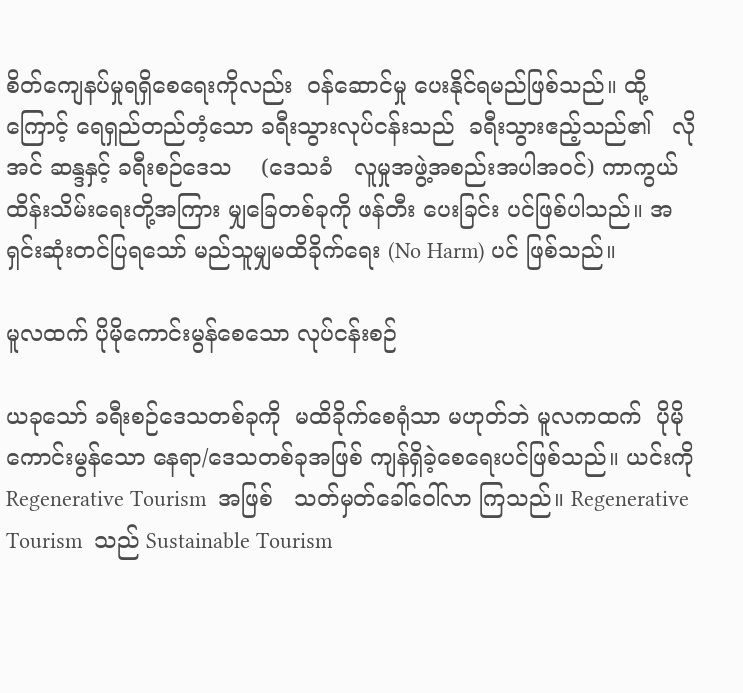စိတ်ကျေနပ်မှုရရှိစေရေးကိုလည်း  ဝန်ဆောင်မှု ပေးနိုင်ရမည်ဖြစ်သည်။ ထို့ကြောင့် ရေရှည်တည်တံ့သော ခရီးသွားလုပ်ငန်းသည်  ခရီးသွားဧည့်သည်၏   လိုအင် ဆန္ဒနှင့် ခရီးစဉ်ဒေသ    (ဒေသခံ   လူမှုအဖွဲ့အစည်းအပါအဝင်) ကာကွယ်ထိန်းသိမ်းရေးတို့အကြား မျှခြေတစ်ခုကို ဖန်တီး ပေးခြင်း ပင်ဖြစ်ပါသည်။ အရှင်းဆုံးတင်ပြရသော် မည်သူမျှမထိခိုက်ရေး (No Harm) ပင် ဖြစ်သည်။

မူလထက် ပိုမိုကောင်းမွန်စေသော လုပ်ငန်းစဉ်

ယခုသော် ခရီးစဉ်ဒေသတစ်ခုကို  မထိခိုက်စေရုံသာ မဟုတ်ဘဲ မူလကထက်  ပိုမိုကောင်းမွန်သော နေရာ/ဒေသတစ်ခုအဖြစ် ကျန်ရှိခဲ့စေရေးပင်ဖြစ်သည်။ ယင်းကို Regenerative Tourism  အဖြစ်   သတ်မှတ်ခေါ်ဝေါ်လာ ကြသည်။ Regenerative Tourism  သည် Sustainable Tourism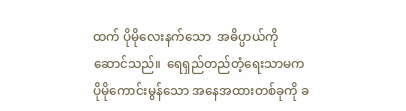ထက် ပိုမိုလေးနက်သော  အဓိပ္ပာယ်ကို  ဆောင်သည်။  ရေရှည်တည်တံ့ရေးသာမက ပိုမိုကောင်းမွန်သော အနေအထားတစ်ခုကို ခ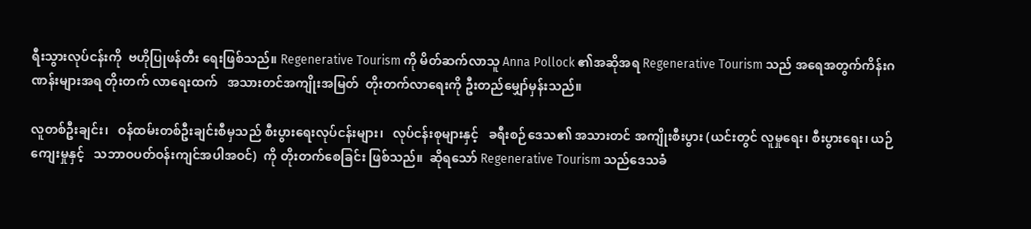ရီးသွားလုပ်ငန်းကို  ဗဟိုပြုဖန်တီး ရေးဖြစ်သည်။ Regenerative Tourism ကို မိတ်ဆက်လာသူ Anna Pollock ၏အဆိုအရ Regenerative Tourism သည် အရေအတွက်ကိန်းဂဏန်းများအရ တိုးတက် လာရေးထက်   အသားတင်အကျိုးအမြတ်  တိုးတက်လာရေးကို ဦးတည်မျှော်မှန်းသည်။

လူတစ်ဦးချင်း၊   ဝန်ထမ်းတစ်ဦးချင်းစီမှသည် စီးပွားရေးလုပ်ငန်းများ၊   လုပ်ငန်းစုများနှင့်   ခရီးစဉ်ဒေသ၏ အသားတင် အကျိုးစီးပွား (ယင်းတွင် လူမှုရေး၊ စီးပွားရေး၊ ယဉ်ကျေးမှုနှင့်   သဘာဝပတ်ဝန်းကျင်အပါအဝင်)  ကို တိုးတက်စေခြင်း ဖြစ်သည်။  ဆိုရသော် Regenerative Tourism သည်ဒေသခံ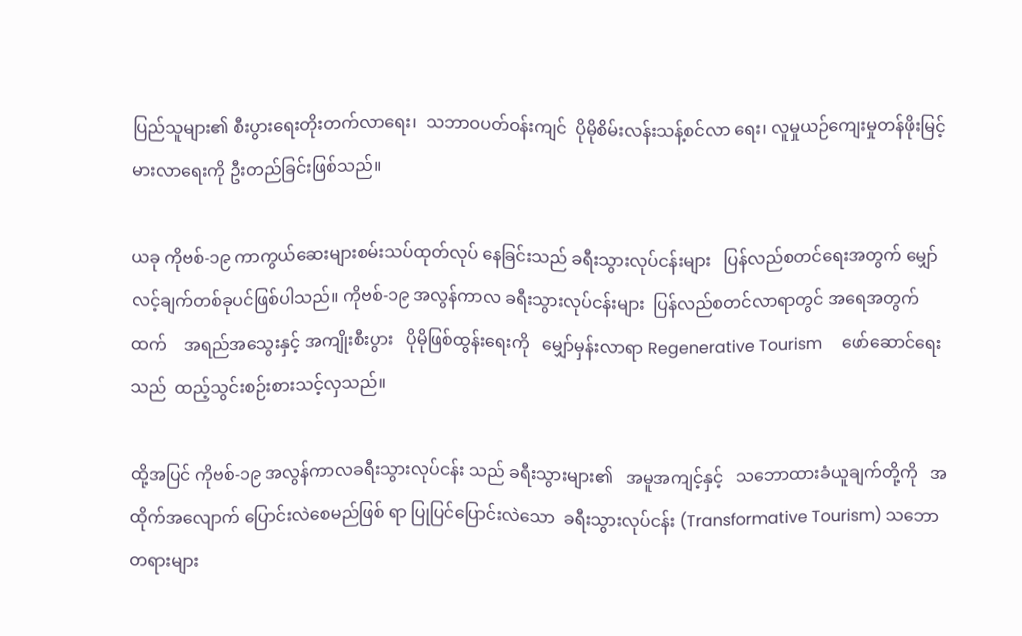ပြည်သူများ၏ စီးပွားရေးတိုးတက်လာရေး၊  သဘာဝပတ်ဝန်းကျင်  ပိုမိုစိမ်းလန်းသန့်စင်လာ ရေး၊ လူမှုယဉ်ကျေးမှုတန်ဖိုးမြင့်မားလာရေးကို ဦးတည်ခြင်းဖြစ်သည်။

ယခု ကိုဗစ်-၁၉ ကာကွယ်ဆေးများစမ်းသပ်ထုတ်လုပ် နေခြင်းသည် ခရီးသွားလုပ်ငန်းများ   ပြန်လည်စတင်ရေးအတွက် မျှော်လင့်ချက်တစ်ခုပင်ဖြစ်ပါသည်။ ကိုဗစ်-၁၉ အလွန်ကာလ ခရီးသွားလုပ်ငန်းများ  ပြန်လည်စတင်လာရာတွင် အရေအတွက် ထက်    အရည်အသွေးနှင့် အကျိုးစီးပွား   ပိုမိုဖြစ်ထွန်းရေးကို   မျှော်မှန်းလာရာ Regenerative Tourism     ဖော်ဆောင်ရေး သည်  ထည့်သွင်းစဉ်းစားသင့်လှသည်။

ထို့အပြင် ကိုဗစ်-၁၉ အလွန်ကာလခရီးသွားလုပ်ငန်း သည် ခရီးသွားများ၏   အမူအကျင့်နှင့်   သဘောထားခံယူချက်တို့ကို   အထိုက်အလျောက် ပြောင်းလဲစေမည်ဖြစ် ရာ ပြုပြင်ပြောင်းလဲသော  ခရီးသွားလုပ်ငန်း (Transformative Tourism) သဘောတရားများ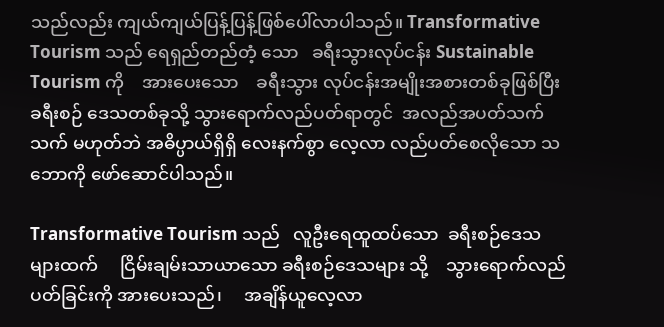သည်လည်း ကျယ်ကျယ်ပြန့်ပြန့်ဖြစ်ပေါ်လာပါသည်။ Transformative Tourism သည် ရေရှည်တည်တံ့ သော   ခရီးသွားလုပ်ငန်း Sustainable Tourism ကို    အားပေးသော    ခရီးသွား လုပ်ငန်းအမျိုးအစားတစ်ခုဖြစ်ပြီး      ခရီးစဉ် ဒေသတစ်ခုသို့ သွားရောက်လည်ပတ်ရာတွင်  အလည်အပတ်သက်သက် မဟုတ်ဘဲ အဓိပ္ပာယ်ရှိရှိ လေးနက်စွာ လေ့လာ လည်ပတ်စေလိုသော သဘောကို ဖော်ဆောင်ပါသည်။

Transformative Tourism သည်   လူဦးရေထူထပ်သော  ခရီးစဉ်ဒေသများထက်     ငြိမ်းချမ်းသာယာသော ခရီးစဉ်ဒေသများ သို့    သွားရောက်လည်ပတ်ခြင်းကို အားပေးသည်၊     အချိန်ယူလေ့လာ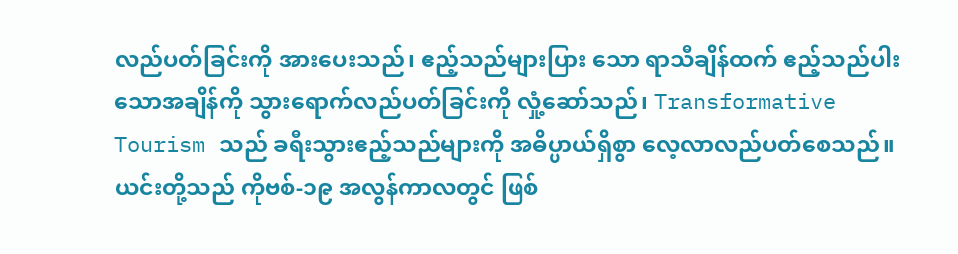လည်ပတ်ခြင်းကို အားပေးသည်၊ ဧည့်သည်များပြား သော ရာသီချိန်ထက် ဧည့်သည်ပါးသောအချိန်ကို သွားရောက်လည်ပတ်ခြင်းကို လှုံ့ဆော်သည်၊ Transformative Tourism သည် ခရီးသွားဧည့်သည်များကို အဓိပ္ပာယ်ရှိစွာ လေ့လာလည်ပတ်စေသည်။  ယင်းတို့သည် ကိုဗစ်-၁၉ အလွန်ကာလတွင် ဖြစ်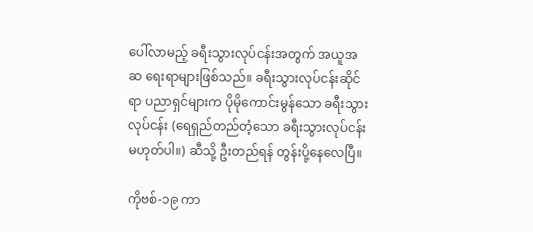ပေါ်လာမည့် ခရီးသွားလုပ်ငန်းအတွက် အယူအဆ ရေးရာများဖြစ်သည်။ ခရီးသွားလုပ်ငန်းဆိုင်ရာ ပညာရှင်များက ပိုမိုကောင်းမွန်သော ခရီးသွားလုပ်ငန်း (ရေရှည်တည်တံ့သော ခရီးသွားလုပ်ငန်းမဟုတ်ပါ။) ဆီသို့ ဦးတည်ရန် တွန်းပို့နေလေပြီ။

ကိုဗစ်-၁၉ ကာ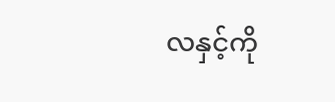လနှင့်ကို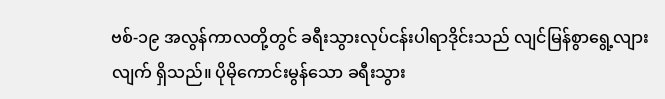ဗစ်-၁၉ အလွန်ကာလတို့တွင် ခရီးသွားလုပ်ငန်းပါရာဒိုင်းသည် လျင်မြန်စွာရွေ့လျားလျက် ရှိသည်။ ပိုမိုကောင်းမွန်သော ခရီးသွား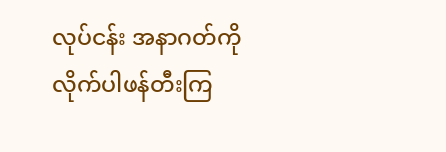လုပ်ငန်း အနာဂတ်ကို      လိုက်ပါဖန်တီးကြ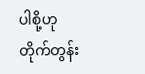ပါစို့ဟု      တိုက်တွန်း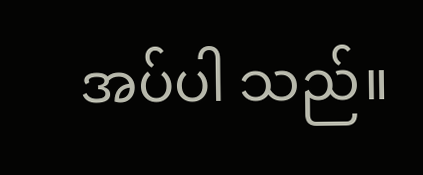အပ်ပါ သည်။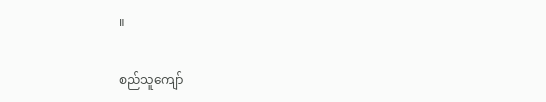။

စည်သူကျော်